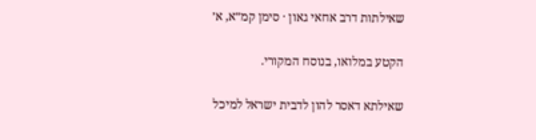שאילתות דרב אחאי גאון · סימן קמ״א, א׳

הקטע במלואו, בנוסח המקורי.

שאילתא דאסר להון לדבית ישראל למיכל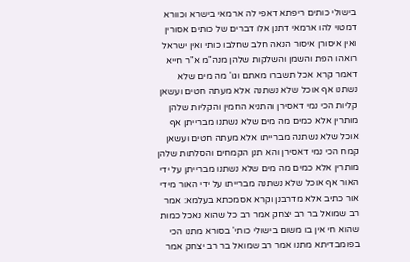בישולי כותים ריפתא דאפי לה ארמאי בישרא וכוורא דמטוי להו ארמאי דתנן אלו דברים של כותים אסורין ואין איסורן איסור הנאה חלב שחלבו כותי ואין ישראל רואהו הפת והשמן והשלקות שלהן מנה"מ א"ר חייא דאמר קרא אכל תשברו מאתם וגו' מה מים שלא נשתנו אף אוכל שלא נשתנה אלא מעתה חטים ועשאן קליות הכי נמי דאסירן והתניא החמין והקליות שלהן מותרין אלא כמים מה מים שלא נשתנו מברייתן אף אוכל שלא נשתנה מברייתו אלא מעתה חטים ועשאן קמח הכי נמי דאסירן והא תנן הקמחים והסלתות שלהן מותרין אלא כמים מה מים שלא נשתנו מברייתן על ידי האור אף אוכל שלא נשתנה מברייתו על ידי האור מידי אור כתיב אלא מדרבנן וקרא אסמכתא בעלמא: אמר רב שמואל בר רב יצחק אמר רב כל שהוא נאכל כמות שהוא חי אין בו משום בישולי כותי' בסורא מתנו הכי בפומבדיתא מתנו אמר רב שמואל בר רב יצחק אמר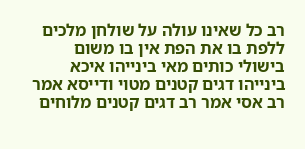רב כל שאינו עולה על שולחן מלכים ללפת בו את הפת אין בו משום בישולי כותים מאי בינייהו איכא בינייהו דגים קטנים מטוי ודייסא אמר רב אסי אמר רב דגים קטנים מלוחים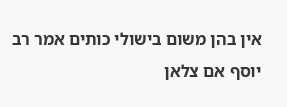אין בהן משום בישולי כותים אמר רב יוסף אם צלאן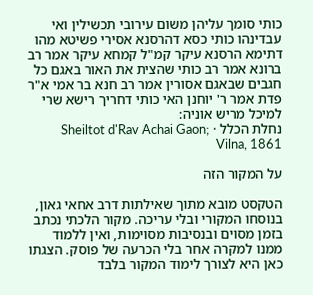כותי סומך עליהן משום עירובי תכשילין ואי עבדינהו כותי כסא דהרסנא אסירי פשיטא מהו דתימא הרסנא עיקר קמ"ל קמחא עיקר אמר רב ברונא אמר רב כותי שהצית את האור באגם כל חגבים שבאגם אסורין אמר רב חנא בר אמי א"ר פדת אמר ר' יוחנן האי כותי דחריך רישא שרי למיכל מריש אוניה:
נחלת הכלל · Sheiltot d'Rav Achai Gaon; Vilna, 1861

על המקור הזה

הטקסט מובא מתוך שאילתות דרב אחאי גאון, בנוסחו המקורי ובלי עריכה. מקור הלכתי נכתב בזמן מסוים ובנסיבות מסוימות, ואין ללמוד ממנו למקרה אחר בלי הכרעה של פוסק. הצגתו כאן היא לצורך לימוד המקור בלבד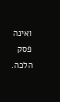ואינה פסק הלכה.